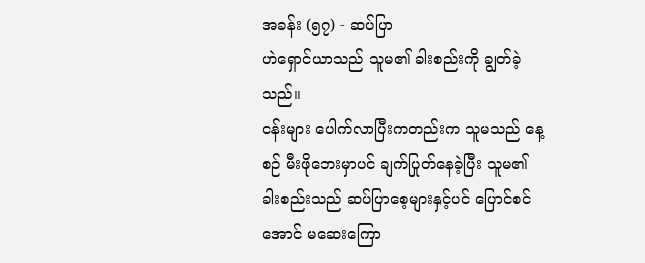အခန်း (၅၇) - ဆပ်ပြာ
ဟဲရှောင်ယာသည် သူမ၏ ခါးစည်းကို ချွတ်ခဲ့သည်။
ငန်းများ ပေါက်လာပြီးကတည်းက သူမသည် နေ့စဉ် မီးဖိုဘေးမှာပင် ချက်ပြုတ်နေခဲ့ပြီး သူမ၏ ခါးစည်းသည် ဆပ်ပြာစေ့များနှင့်ပင် ပြောင်စင်အောင် မဆေးကြော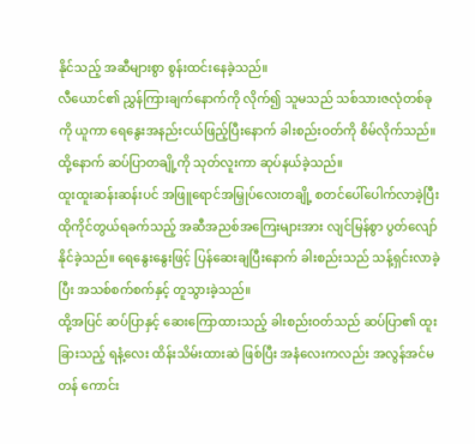နိုင်သည့် အဆီများစွာ စွန်းထင်းနေခဲ့သည်။
လီယောင်၏ ညွှန်ကြားချက်နောက်ကို လိုက်၍ သူမသည် သစ်သားဇလုံတစ်ခုကို ယူကာ ရေနွေးအနည်းငယ်ဖြည့်ပြီးနောက် ခါးစည်းဝတ်ကို စိမ်လိုက်သည်။ ထို့နောက် ဆပ်ပြာတချို့ကို သုတ်လူးကာ ဆုပ်နယ်ခဲ့သည်။
ထူးထူးဆန်းဆန်းပင် အဖြူရောင်အမြှုပ်လေးတချို့ စတင်ပေါ်ပေါက်လာခဲ့ပြီး ထိုကိုင်တွယ်ရခက်သည့် အဆီအညစ်အကြေးများအား လျင်မြန်စွာ ပွတ်လျော်နိုင်ခဲ့သည်။ ရေနွေးနွေးဖြင့် ပြန်ဆေးချပြီးနောက် ခါးစည်းသည် သန့်ရှင်းလာခဲ့ပြီး အသစ်စက်စက်နှင့် တူသွားခဲ့သည်။
ထို့အပြင် ဆပ်ပြာနှင့် ဆေးကြောထားသည့် ခါးစည်းဝတ်သည် ဆပ်ပြာ၏ ထူးခြားသည့် ရနံ့လေး ထိန်းသိမ်းထားဆဲ ဖြစ်ပြီး အနံလေးကလည်း အလွန်အင်မတန် ကောင်း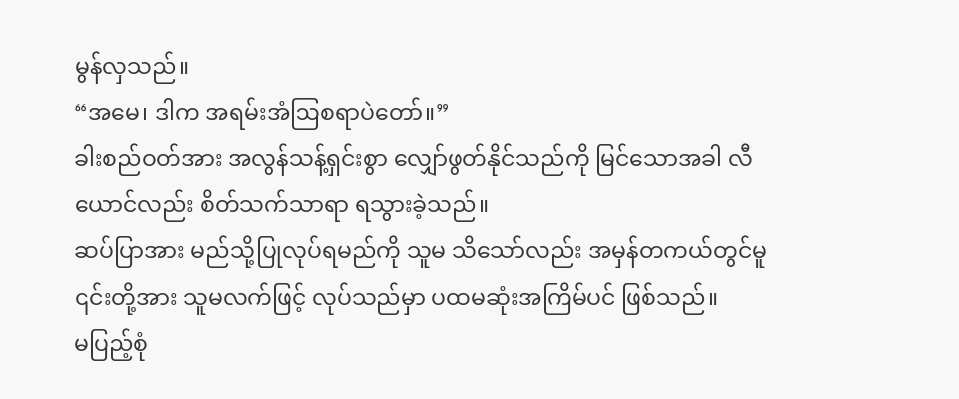မွန်လှသည်။
“အမေ၊ ဒါက အရမ်းအံဩစရာပဲတော်။”
ခါးစည်ဝတ်အား အလွန်သန့်ရှင်းစွာ လျှော်ဖွတ်နိုင်သည်ကို မြင်သောအခါ လီယောင်လည်း စိတ်သက်သာရာ ရသွားခဲ့သည်။
ဆပ်ပြာအား မည်သို့ပြုလုပ်ရမည်ကို သူမ သိသော်လည်း အမှန်တကယ်တွင်မူ ၎င်းတို့အား သူမလက်ဖြင့် လုပ်သည်မှာ ပထမဆုံးအကြိမ်ပင် ဖြစ်သည်။
မပြည့်စုံ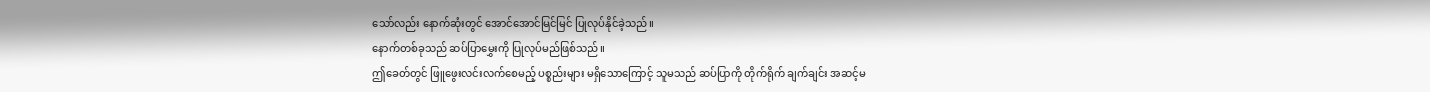သော်လည်း နောက်ဆုံးတွင် အောင်အောင်မြင်မြင် ပြုလုပ်နိုင်ခဲ့သည်။
နောက်တစ်ခုသည် ဆပ်ပြာမွှေးကို ပြုလုပ်မည်ဖြစ်သည်။
ဤခေတ်တွင် ဖြူဖွေးလင်းလက်စေမည့် ပစ္စည်းများ မရှိသောကြောင့် သူမသည် ဆပ်ပြာကို တိုက်ရိုက် ချက်ချင်း အဆင့်မ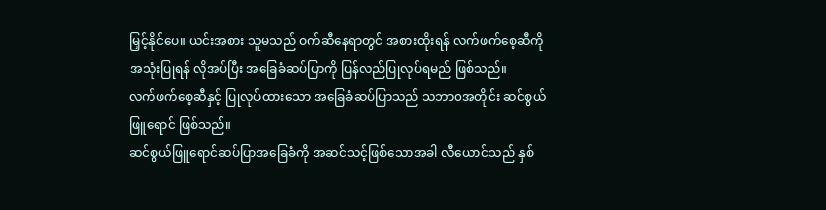မြှင့်နိုင်ပေ။ ယင်းအစား သူမသည် ဝက်ဆီနေရာတွင် အစားထိုးရန် လက်ဖက်စေ့ဆီကို အသုံးပြုရန် လိုအပ်ပြီး အခြေခံဆပ်ပြာကို ပြန်လည်ပြုလုပ်ရမည် ဖြစ်သည်။
လက်ဖက်စေ့ဆီနှင့် ပြုလုပ်ထားသော အခြေခံဆပ်ပြာသည် သဘာ၀အတိုင်း ဆင်စွယ်ဖြူရောင် ဖြစ်သည်။
ဆင်စွယ်ဖြူရောင်ဆပ်ပြာအခြေခံကို အဆင်သင့်ဖြစ်သောအခါ လီယောင်သည် နှစ်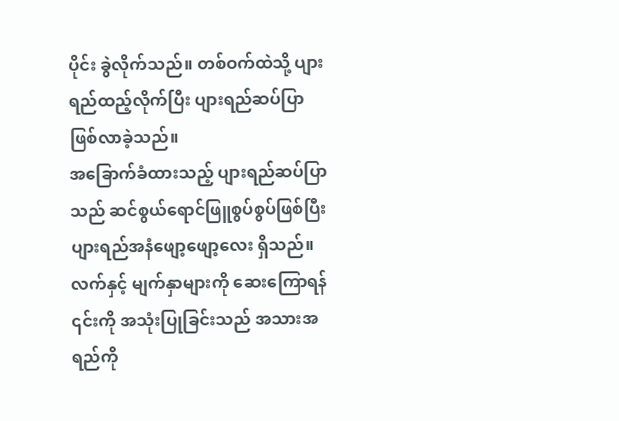ပိုင်း ခွဲလိုက်သည်။ တစ်ဝက်ထဲသို့ ပျားရည်ထည့်လိုက်ပြီး ပျားရည်ဆပ်ပြာ ဖြစ်လာခဲ့သည်။
အခြောက်ခံထားသည့် ပျားရည်ဆပ်ပြာသည် ဆင်စွယ်ရောင်ဖြူစွပ်စွပ်ဖြစ်ပြီး ပျားရည်အနံဖျော့ဖျော့လေး ရှိသည်။ လက်နှင့် မျက်နှာများကို ဆေးကြောရန် ၎င်းကို အသုံးပြုခြင်းသည် အသားအရည်ကို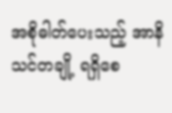အစိုဓါတ်ပေးသည့် အာနိသင်တချို့ ရရှိစေ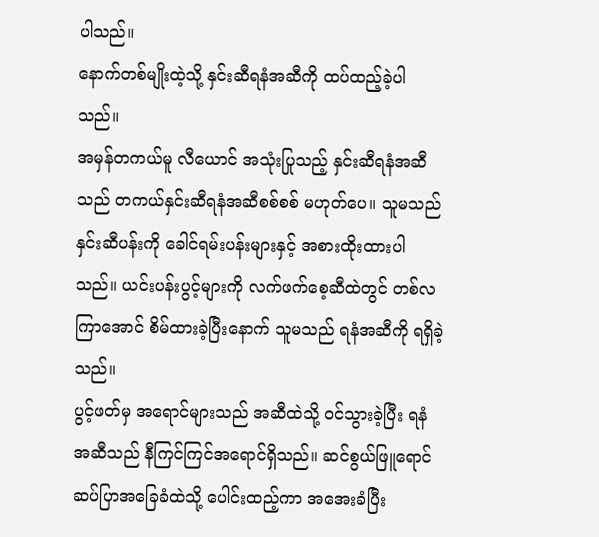ပါသည်။
နောက်တစ်မျိုးထဲ့သို့ နှင်းဆီရနံအဆီကို ထပ်ထည့်ခဲ့ပါသည်။
အမှန်တကယ်မူ လီယောင် အသုံးပြုသည့် နှင်းဆီရနံအဆီသည် တကယ်နှင်းဆီရနံအဆီစစ်စစ် မဟုတ်ပေ။ သူမသည် နှင်းဆီပန်းကို ခေါင်ရမ်းပန်းများနှင့် အစားထိုးထားပါသည်။ ယင်းပန်းပွင့်များကို လက်ဖက်စေ့ဆီထဲတွင် တစ်လကြာအောင် စိမ်ထားခဲ့ပြီးနောက် သူမသည် ရနံအဆီကို ရရှိခဲ့သည်။
ပွင့်ဖတ်မှ အရောင်များသည် အဆီထဲသို့ ဝင်သွားခဲ့ပြီး ရနံအဆီသည် နီကြင်ကြင်အရောင်ရှိသည်။ ဆင်စွယ်ဖြူရောင်ဆပ်ပြာအခြေခံထဲသို့ ပေါင်းထည့်ကာ အအေးခံပြီး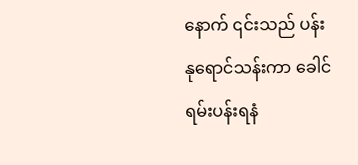နောက် ၎င်းသည် ပန်းနုရောင်သန်းကာ ခေါင်ရမ်းပန်းရနံ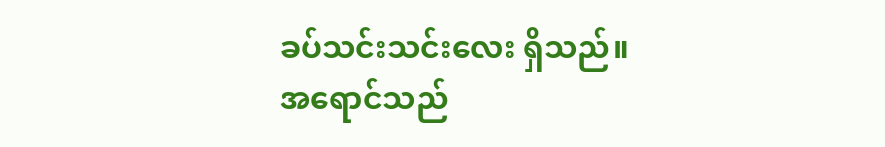ခပ်သင်းသင်းလေး ရှိသည်။
အရောင်သည်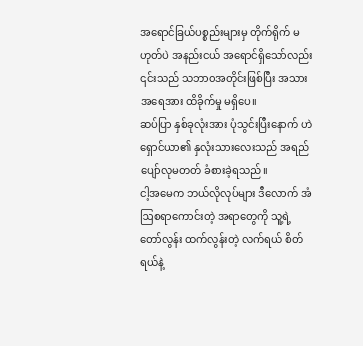အရောင်ခြယ်ပစ္စည်းများမှ တိုက်ရိုက် မဟုတ်ပဲ အနည်းငယ် အရောင်ရှိသော်လည်း ၎င်းသည် သဘာ၀အတိုင်းဖြစ်ပြီး အသားအရေအား ထိခိုက်မှု မရှိပေ။
ဆပ်ပြာ နှစ်ခုလုံးအား ပုံသွင်းပြီးနောက် ဟဲရှောင်ယာ၏ နှလုံးသားလေးသည် အရည်ပျော်လုမတတ် ခံစားခဲ့ရသည်။
ငါ့အမေက ဘယ်လိုလုပ်များ ဒီလောက် အံဩစရာကောင်းတဲ့ အရာတွေကို သူ့ရဲ့ တော်လွန်း ထက်လွန်းတဲ့ လက်ရယ် စိတ်ရယ်နဲ့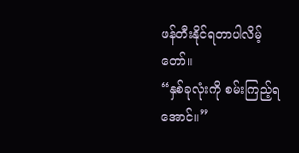ဖန်တီးနိုင်ရတာပါလိမ့်တော်။
“နှစ်ခုလုံးကို စမ်းကြည့်ရအောင်။”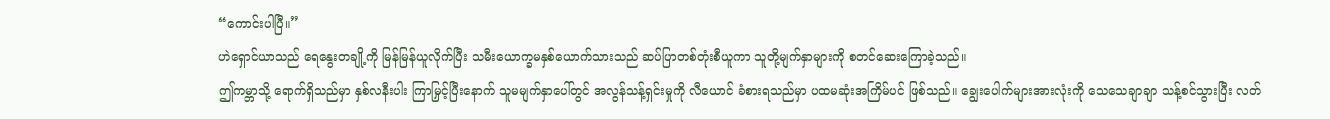“ကောင်းပါပြီ။”
ဟဲရှောင်ယာသည် ရေနွေးတချို့ကို မြန်မြန်ယူလိုက်ပြီး သမီးယောက္ခမနှစ်ယောက်သားသည် ဆပ်ပြာတစ်တုံးစီယူကာ သူတို့မျက်နှာများကို စတင်ဆေးကြောခဲ့သည်။
ဤကမ္ဘာသို့ ရောက်ရှိသည်မှာ နှစ်လနီးပါး ကြာမြှင့်ပြီးနောက် သူမမျက်နှာပေါ်တွင် အလွန်သန့်ရှင်းမှုကို လီယောင် ခံစားရသည်မှာ ပထမဆုံးအကြိမ်ပင် ဖြစ်သည်။ ချွေးပေါက်များအားလုံးကို သေသေချာချာ သန့်စင်သွားပြီး လတ်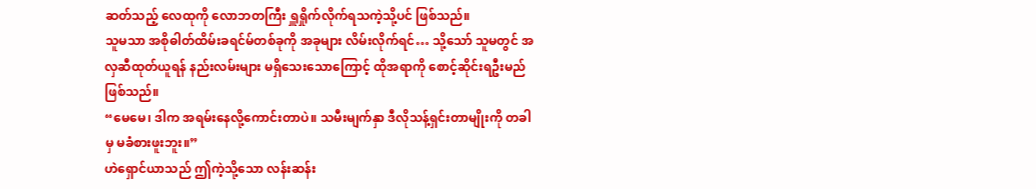ဆတ်သည့် လေထုကို လောဘတကြီး ရှူရှိုက်လိုက်ရသကဲ့သို့ပင် ဖြစ်သည်။
သူမသာ အစိုဓါတ်ထိမ်းခရင်မ်တစ်ခုကို အခုများ လိမ်းလိုက်ရင်… သို့သော် သူမတွင် အလှဆီထုတ်ယူရန် နည်းလမ်းများ မရှိသေးသောကြောင့် ထိုအရာကို စောင့်ဆိုင်းရဦးမည်ဖြစ်သည်။
“မေမေ၊ ဒါက အရမ်းနေလို့ကောင်းတာပဲ။ သမီးမျက်နှာ ဒီလိုသန့်ရှင်းတာမျိုးကို တခါမှ မခံစားဖူးဘူး။”
ဟဲရှောင်ယာသည် ဤကဲ့သို့သော လန်းဆန်း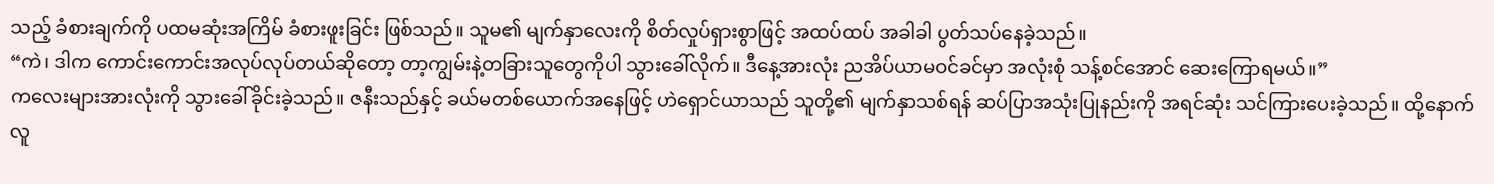သည့် ခံစားချက်ကို ပထမဆုံးအကြိမ် ခံစားဖူးခြင်း ဖြစ်သည်။ သူမ၏ မျက်နှာလေးကို စိတ်လှုပ်ရှားစွာဖြင့် အထပ်ထပ် အခါခါ ပွတ်သပ်နေခဲ့သည်။
“ကဲ၊ ဒါက ကောင်းကောင်းအလုပ်လုပ်တယ်ဆိုတော့ တာ့ကျွမ်းနဲ့တခြားသူတွေကိုပါ သွားခေါ်လိုက်။ ဒီနေ့အားလုံး ညအိပ်ယာမဝင်ခင်မှာ အလုံးစုံ သန့်စင်အောင် ဆေးကြောရမယ်။”
ကလေးများအားလုံးကို သွားခေါ်ခိုင်းခဲ့သည်။ ဇနီးသည်နှင့် ခယ်မတစ်ယောက်အနေဖြင့် ဟဲရှောင်ယာသည် သူတို့၏ မျက်နှာသစ်ရန် ဆပ်ပြာအသုံးပြုနည်းကို အရင်ဆုံး သင်ကြားပေးခဲ့သည်။ ထို့နောက် လူ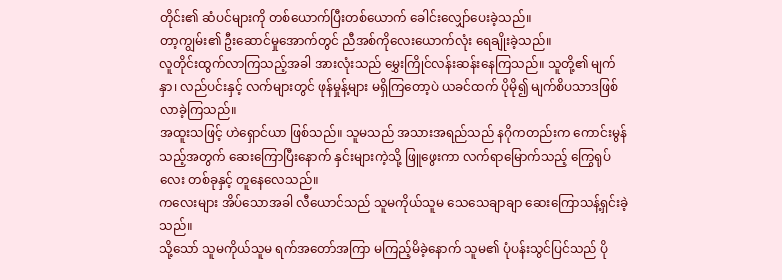တိုင်း၏ ဆံပင်များကို တစ်ယောက်ပြီးတစ်ယောက် ခေါင်းလျှော်ပေးခဲ့သည်။
တာ့ကျွမ်း၏ ဦးဆောင်မှုအောက်တွင် ညီအစ်ကိုလေးယောက်လုံး ရေချိုးခဲ့သည်။
လူတိုင်းထွက်လာကြသည့်အခါ အားလုံးသည် မွှေးကြိုင်လန်းဆန်းနေကြသည်။ သူတို့၏ မျက်နှာ၊ လည်ပင်းနှင့် လက်များတွင် ဖုန်မှုန့်များ မရှိကြတော့ပဲ ယခင်ထက် ပိုမို၍ မျက်စိပသာဒဖြစ်လာခဲ့ကြသည်။
အထူးသဖြင့် ဟဲရှောင်ယာ ဖြစ်သည်။ သူမသည် အသားအရည်သည် နဂိုကတည်းက ကောင်းမွန်သည့်အတွက် ဆေးကြောပြီးနောက် နှင်းများကဲ့သို့ ဖြူဖွေးကာ လက်ရာမြောက်သည့် ကြွေရုပ်လေး တစ်ခုနှင့် တူနေလေသည်။
ကလေးများ အိပ်သောအခါ လီယောင်သည် သူမကိုယ်သူမ သေသေချာချာ ဆေးကြောသန့်ရှင်းခဲ့သည်။
သို့သော် သူမကိုယ်သူမ ရက်အတော်အကြာ မကြည့်မိခဲ့နောက် သူမ၏ ပုံပန်းသွင်ပြင်သည် ပို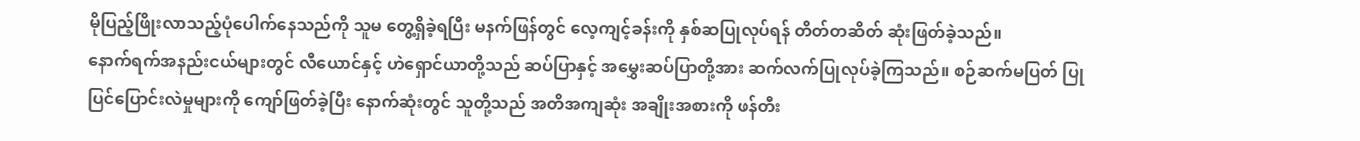မိုပြည့်ဖြိုးလာသည့်ပုံပေါက်နေသည်ကို သူမ တွေ့ရှိခဲ့ရပြီး မနက်ဖြန်တွင် လေ့ကျင့်ခန်းကို နှစ်ဆပြုလုပ်ရန် တိတ်တဆိတ် ဆုံးဖြတ်ခဲ့သည်။
နောက်ရက်အနည်းငယ်များတွင် လီယောင်နှင့် ဟဲရှောင်ယာတို့သည် ဆပ်ပြာနှင့် အမွှေးဆပ်ပြာတို့အား ဆက်လက်ပြုလုပ်ခဲ့ကြသည်။ စဉ်ဆက်မပြတ် ပြုပြင်ပြောင်းလဲမှုများကို ကျော်ဖြတ်ခဲ့ပြီး နောက်ဆုံးတွင် သူတို့သည် အတိအကျဆုံး အချိုးအစားကို ဖန်တီး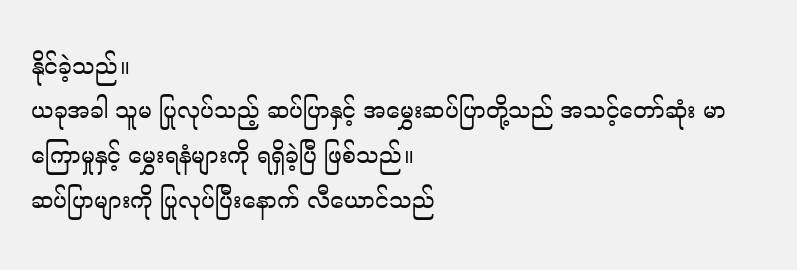နိုင်ခဲ့သည်။
ယခုအခါ သူမ ပြုလုပ်သည့် ဆပ်ပြာနှင့် အမွှေးဆပ်ပြာတို့သည် အသင့်တော်ဆုံး မာကြောမှုနှင့် မွှေးရနံများကို ရရှိခဲ့ပြီ ဖြစ်သည်။
ဆပ်ပြာများကို ပြုလုပ်ပြီးနောက် လီယောင်သည်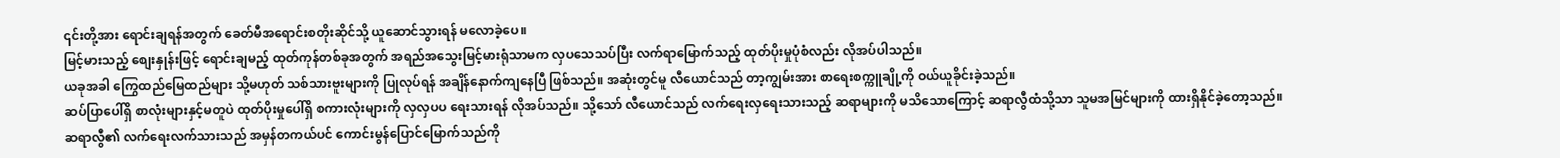၎င်းတို့အား ရောင်းချရန်အတွက် ခေတ်မီအရောင်းစတိုးဆိုင်သို့ ယူဆောင်သွားရန် မလောခဲ့ပေ။
မြင့်မားသည့် စျေးနှုန်းဖြင့် ရောင်းချမည့် ထုတ်ကုန်တစ်ခုအတွက် အရည်အသွေးမြင့်မားရုံသာမက လှပသေသပ်ပြီး လက်ရာမြောက်သည့် ထုတ်ပိုးမှုပုံစံလည်း လိုအပ်ပါသည်။
ယခုအခါ ကြွေထည်မြေထည်များ သို့မဟုတ် သစ်သားဗူးများကို ပြုလုပ်ရန် အချိန်နောက်ကျနေပြီ ဖြစ်သည်။ အဆုံးတွင်မူ လီယောင်သည် တာ့ကျွမ်းအား စာရေးစက္ကူချို့ကို ဝယ်ယူခိုင်းခဲ့သည်။
ဆပ်ပြာပေါ်ရှိ စာလုံးများနှင့်မတူပဲ ထုတ်ပိုးမှုပေါ်ရှိ စကားလုံးများကို လှလှပပ ရေးသားရန် လိုအပ်သည်။ သို့သော် လီယောင်သည် လက်ရေးလှရေးသားသည့် ဆရာများကို မသိသောကြောင့် ဆရာလွီထံသို့သာ သူမအမြင်များကို ထားရှိနိုင်ခဲ့တော့သည်။
ဆရာလွီ၏ လက်ရေးလက်သားသည် အမှန်တကယ်ပင် ကောင်းမွန်ပြောင်မြောက်သည်ကို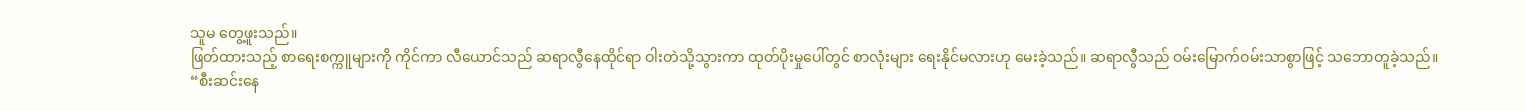သူမ တွေ့ဖူးသည်။
ဖြတ်ထားသည့် စာရေးစက္ကူများကို ကိုင်ကာ လီယောင်သည် ဆရာလွီနေထိုင်ရာ ဝါးတဲသို့သွားကာ ထုတ်ပိုးမှုပေါ်တွင် စာလုံးများ ရေးနိုင်မလားဟု မေးခဲ့သည်။ ဆရာလွီသည် ဝမ်းမြောက်ဝမ်းသာစွာဖြင့် သဘောတူခဲ့သည်။
“စီးဆင်းနေ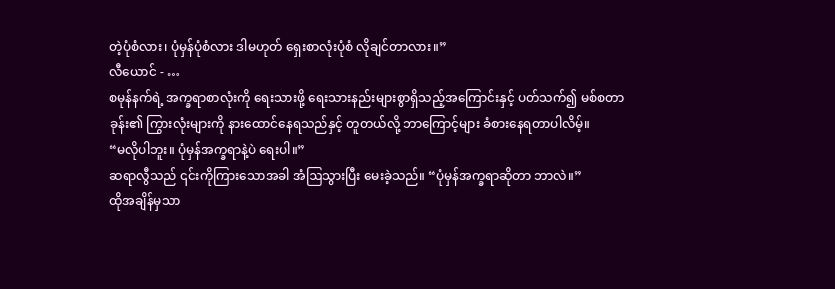တဲ့ပုံစံလား၊ ပုံမှန်ပုံစံလား ဒါမဟုတ် ရှေးစာလုံးပုံစံ လိုချင်တာလား။”
လီယောင် - …
စမုန်နက်ရဲ့ အက္ခရာစာလုံးကို ရေးသားဖို့ ရေးသားနည်းများစွာရှိသည့်အကြောင်းနှင့် ပတ်သက်၍ မစ်စတာခုန်း၏ ကြွားလုံးများကို နားထောင်နေရသည်နှင့် တူတယ်လို့ ဘာကြောင့်များ ခံစားနေရတာပါလိမ့်။
“မလိုပါဘူး။ ပုံမှန်အက္ခရာနဲ့ပဲ ရေးပါ။”
ဆရာလွီသည် ၎င်းကိုကြားသောအခါ အံဩသွားပြီး မေးခဲ့သည်။ “ပုံမှန်အက္ခရာဆိုတာ ဘာလဲ။”
ထိုအချိန်မှသာ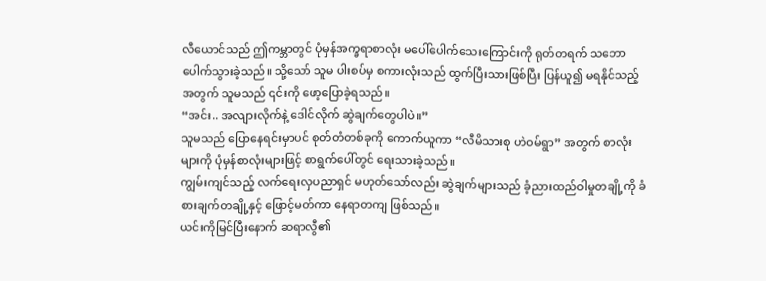လီယောင်သည် ဤကမ္ဘာတွင် ပုံမှန်အက္ခရာစာလုံး မပေါ်ပေါက်သေးကြောင်းကို ရုတ်တရက် သဘောပေါက်သွားခဲ့သည်။ သို့သော် သူမ ပါးစပ်မှ စကားလုံးသည် ထွက်ပြီးသားဖြစ်ပြီး ပြန်ယူ၍ မရနိုင်သည့်အတွက် သူမသည် ၎င်းကို ဖော့ပြောခဲ့ရသည်။
“အင်း.. အလျားလိုက်နဲ့ ဒေါင်လိုက် ဆွဲချက်တွေပါပဲ။”
သူမသည် ပြောနေရင်းမှာပင် စုတ်တံတစ်ခုကို ကောက်ယူကာ “လီမိသားစု ဟဲဝမ်ရွာ” အတွက် စာလုံးများကို ပုံမှန်စာလုံးများဖြင့် စာရွက်ပေါ်တွင် ရေးသားခဲ့သည်။
ကျွမ်းကျင်သည့် လက်ရေးလှပညာရှင် မဟုတ်သော်လည်း ဆွဲချက်များသည် ခံ့ညားထည်ဝါမှုတချို့ကို ခံစားချက်တချို့နှင့် ဖြောင့်မတ်ကာ နေရာတကျ ဖြစ်သည်။
ယင်းကိုမြင်ပြီးနောက် ဆရာလွီ၏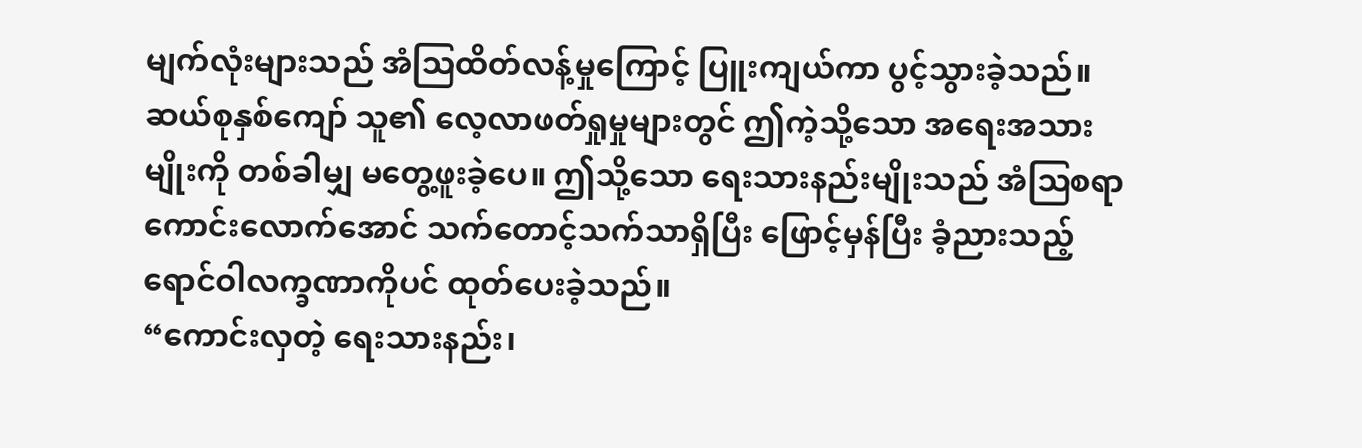မျက်လုံးများသည် အံဩထိတ်လန့်မှုကြောင့် ပြူးကျယ်ကာ ပွင့်သွားခဲ့သည်။ ဆယ်စုနှစ်ကျော် သူ၏ လေ့လာဖတ်ရှုမှုများတွင် ဤကဲ့သို့သော အရေးအသားမျိုးကို တစ်ခါမျှ မတွေ့ဖူးခဲ့ပေ။ ဤသို့သော ရေးသားနည်းမျိုးသည် အံဩစရာကောင်းလောက်အောင် သက်တောင့်သက်သာရှိပြီး ဖြောင့်မှန်ပြီး ခံ့ညားသည့် ရောင်ဝါလက္ခဏာကိုပင် ထုတ်ပေးခဲ့သည်။
“ကောင်းလှတဲ့ ရေးသားနည်း၊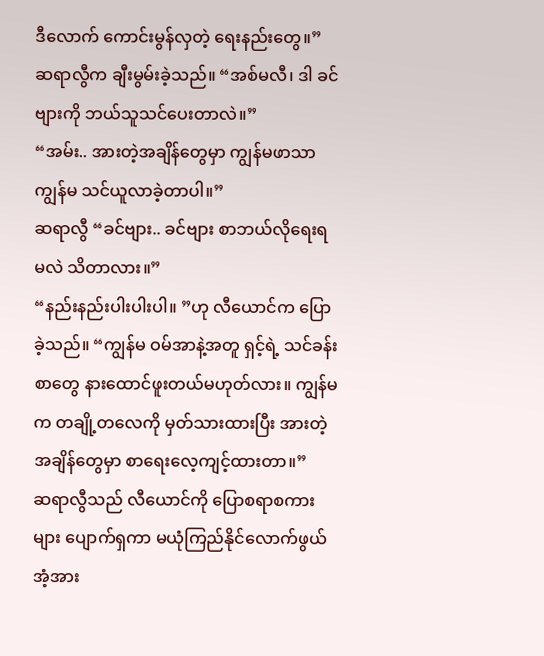ဒီလောက် ကောင်းမွန်လှတဲ့ ရေးနည်းတွေ။” ဆရာလွီက ချီးမွမ်းခဲ့သည်။ “အစ်မလီ၊ ဒါ ခင်ဗျားကို ဘယ်သူသင်ပေးတာလဲ။”
“အမ်း.. အားတဲ့အချိန်တွေမှာ ကျွန်မဖာသာကျွန်မ သင်ယူလာခဲ့တာပါ။”
ဆရာလွီ “ခင်ဗျား.. ခင်ဗျား စာဘယ်လိုရေးရမလဲ သိတာလား။”
“နည်းနည်းပါးပါးပါ။ ”ဟု လီယောင်က ပြောခဲ့သည်။ “ကျွန်မ ဝမ်အာနဲ့အတူ ရှင့်ရဲ့ သင်ခန်းစာတွေ နားထောင်ဖူးတယ်မဟုတ်လား။ ကျွန်မက တချို့တလေကို မှတ်သားထားပြီး အားတဲ့အချိန်တွေမှာ စာရေးလေ့ကျင့်ထားတာ။”
ဆရာလွီသည် လီယောင်ကို ပြောစရာစကားများ ပျောက်ရှကာ မယုံကြည်နိုင်လောက်ဖွယ် အံ့အား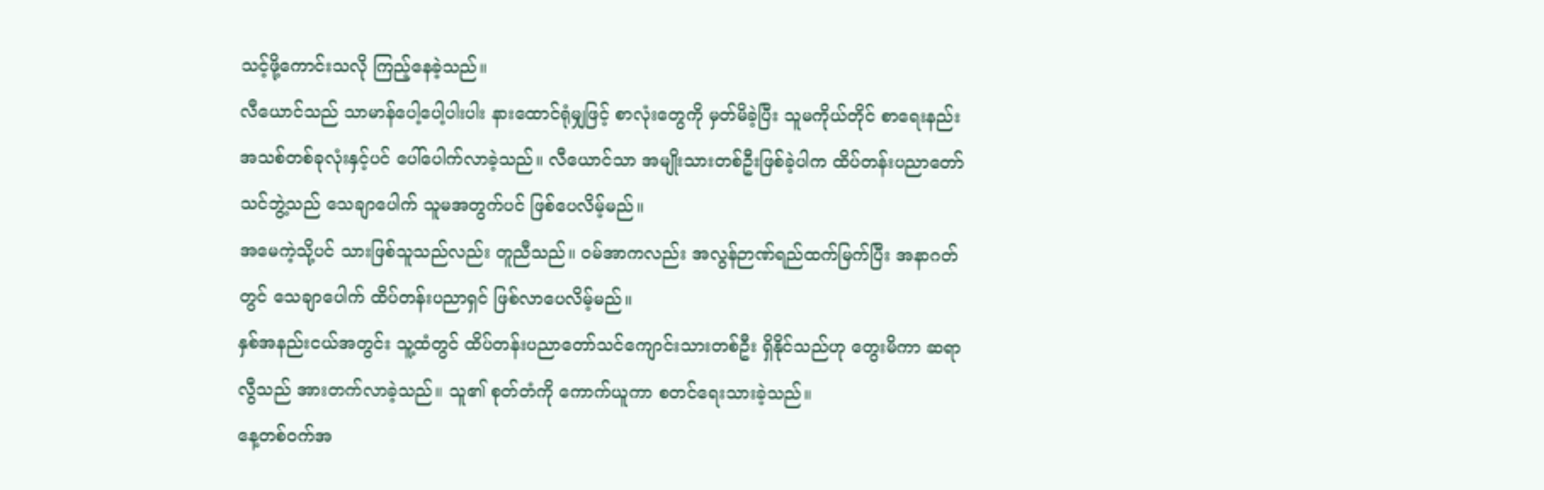သင့်ဖို့ကောင်းသလို ကြည့်နေခဲ့သည်။
လီယောင်သည် သာမာန်ပေါ့ပေါ့ပါးပါး နားထောင်ရုံမျှဖြင့် စာလုံးတွေကို မှတ်မိခဲ့ပြီး သူမကိုယ်တိုင် စာရေးနည်းအသစ်တစ်ခုလုံးနှင့်ပင် ပေါ်ပေါက်လာခဲ့သည်။ လီယောင်သာ အမျိုးသားတစ်ဦးဖြစ်ခဲ့ပါက ထိပ်တန်းပညာတော်သင်ဘွဲ့သည် သေချာပေါက် သူမအတွက်ပင် ဖြစ်ပေလိမ့်မည်။
အမေကဲ့သို့ပင် သားဖြစ်သူသည်လည်း တူညီသည်။ ဝမ်အာကလည်း အလွန်ဉာဏ်ရည်ထက်မြက်ပြီး အနာဂတ်တွင် သေချာပေါက် ထိပ်တန်းပညာရှင် ဖြစ်လာပေလိမ့်မည်။
နှစ်အနည်းငယ်အတွင်း သူ့ထံတွင် ထိပ်တန်းပညာတော်သင်ကျောင်းသားတစ်ဦး ရှိနိုင်သည်ဟု တွေးမိကာ ဆရာလွီသည် အားတက်လာခဲ့သည်။ သူ၏ စုတ်တံကို ကောက်ယူကာ စတင်ရေးသားခဲ့သည်။
နေ့တစ်ဝက်အ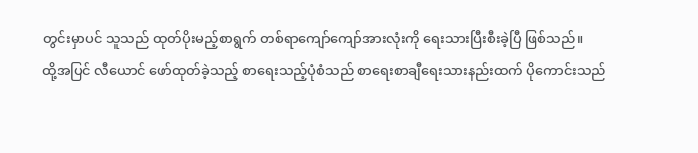တွင်းမှာပင် သူသည် ထုတ်ပိုးမည့်စာရွက် တစ်ရာကျော်ကျော်အားလုံးကို ရေးသားပြီးစီးခဲ့ပြီ ဖြစ်သည်။
ထို့အပြင် လီယောင် ဖော်ထုတ်ခဲ့သည့် စာရေးသည့်ပုံစံသည် စာရေးစာချီရေးသားနည်းထက် ပိုကောင်းသည်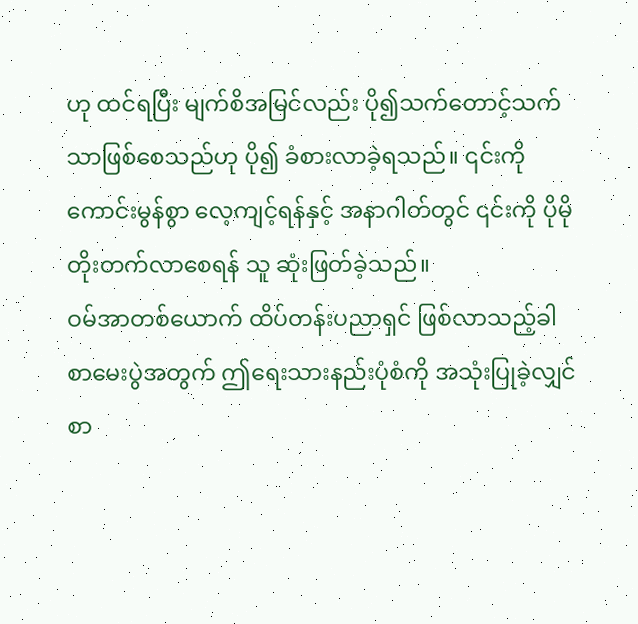ဟု ထင်ရပြီး မျက်စိအမြင်လည်း ပို၍သက်တောင့်သက်သာဖြစ်စေသည်ဟု ပို၍ ခံစားလာခဲ့ရသည်။ ၎င်းကို ကောင်းမွန်စွာ လေ့ကျင့်ရန်နှင့် အနာဂါတ်တွင် ၎င်းကို ပိုမိုတိုးတက်လာစေရန် သူ ဆုံးဖြတ်ခဲ့သည်။
ဝမ်အာတစ်ယောက် ထိပ်တန်းပညာရှင် ဖြစ်လာသည့်ခါ စာမေးပွဲအတွက် ဤရေးသားနည်းပုံစံကို အသုံးပြုခဲ့လျှင် စာ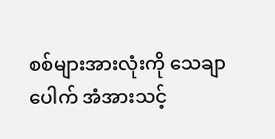စစ်များအားလုံးကို သေချာပေါက် အံအားသင့်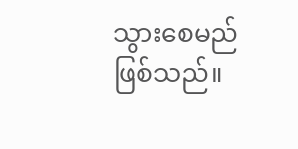သွားစေမည် ဖြစ်သည်။